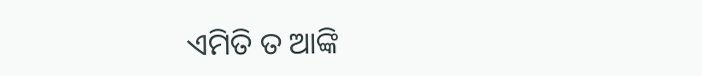ଏମିତି ତ ଆଙ୍କି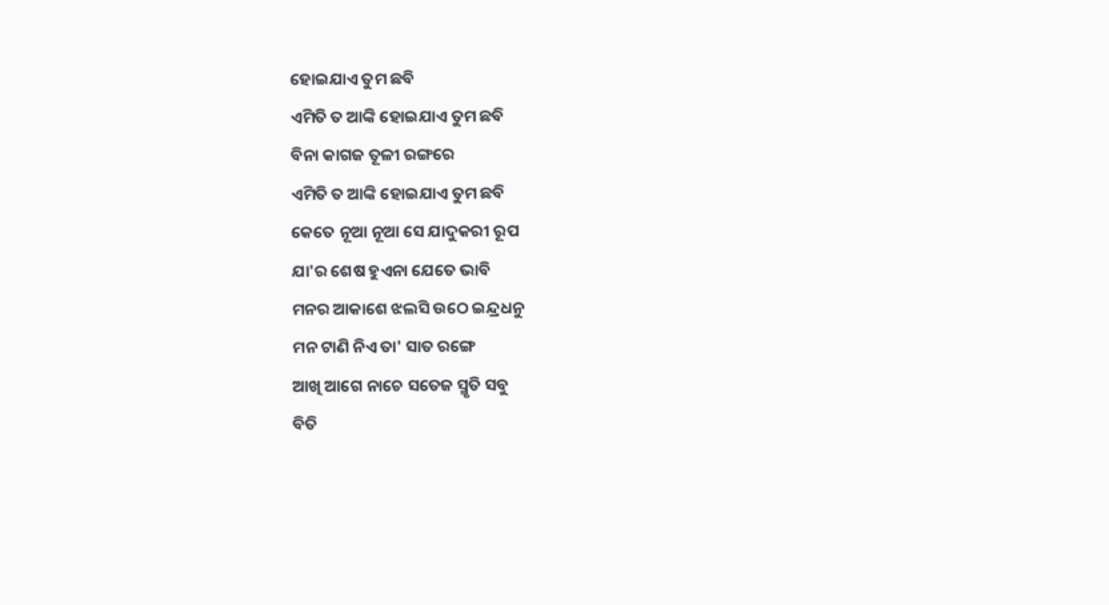ହୋଇଯାଏ ତୁମ ଛବି
ଏମିତି ତ ଆଙ୍କି ହୋଇଯାଏ ତୁମ ଛବି
ବିନା କାଗଜ ତୂଳୀ ରଙ୍ଗରେ
ଏମିତି ତ ଆଙ୍କି ହୋଇଯାଏ ତୁମ ଛବି
କେତେ ନୂଆ ନୂଆ ସେ ଯାଦୁକରୀ ରୂପ
ଯା'ର ଶେଷ ହୁଏନା ଯେତେ ଭାବି
ମନର ଆକାଶେ ଝଲସି ଉଠେ ଇନ୍ଦ୍ରଧନୁ
ମନ ଟାଣି ନିଏ ତା' ସାତ ରଙ୍ଗେ
ଆଖି ଆଗେ ନାଚେ ସତେଜ ସ୍ମୃତି ସବୁ
ବିତି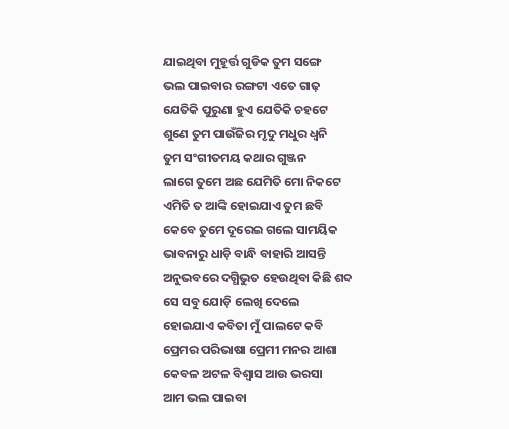ଯାଇଥିବା ମୁହୂର୍ତ୍ତ ଗୁଡିକ ତୁମ ସଙ୍ଗେ
ଭଲ ପାଇବାର ରଙ୍ଗଟା ଏତେ ଗାଢ଼
ଯେତିକି ପୁରୁଣା ହୁଏ ଯେତିକି ଚହଟେ
ଶୁଣେ ତୁମ ପାଉଁଜିର ମୃଦୁ ମଧୁର ଧ୍ଵନି
ତୁମ ସଂଗୀତମୟ କଥାର ଗୁଞ୍ଜନ
ଲାଗେ ତୁମେ ଅଛ ଯେମିତି ମୋ ନିକଟେ
ଏମିତି ତ ଆଙ୍କି ହୋଇଯାଏ ତୁମ ଛବି
କେବେ ତୁମେ ଦୂରେଇ ଗଲେ ସାମୟିକ
ଭାବନାରୁ ଧାଡ଼ି ବାନ୍ଧି ବାହାରି ଆସନ୍ତି
ଅନୁଭବରେ ଦଗ୍ଧିଭୁତ ହେଉଥିବା କିଛି ଶବ୍ଦ
ସେ ସବୁ ଯୋଡ଼ି ଲେଖି ଦେଲେ
ହୋଇଯାଏ କବିତା ମୁଁ ପାଲଟେ କବି
ପ୍ରେମର ପରିଭାଷା ପ୍ରେମୀ ମନର ଆଶା
କେବଳ ଅଟଳ ବିଶ୍ବାସ ଆଉ ଭରସା
ଆମ ଭଲ ପାଇବା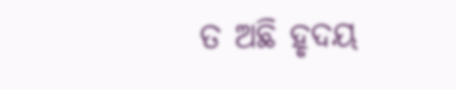ତ ଅଛି ହୃଦୟ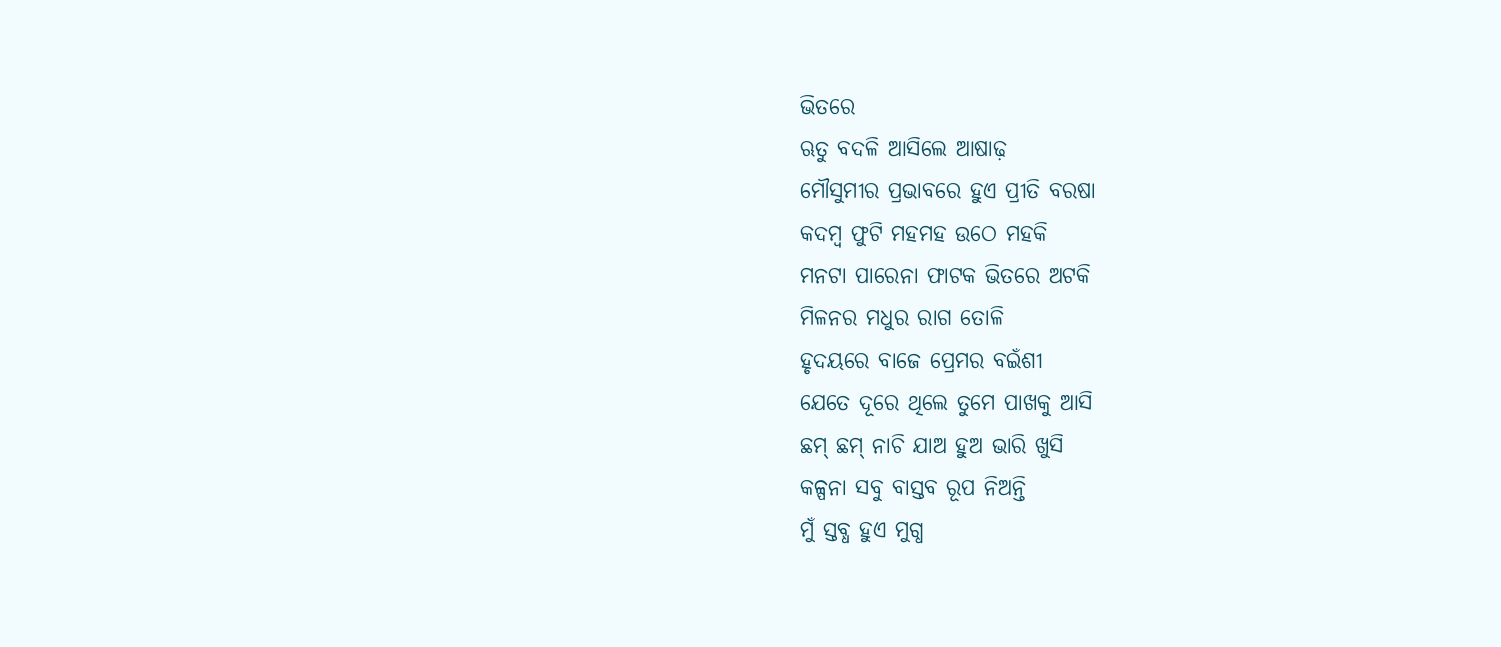ଭିତରେ
ଋତୁ ବଦଳି ଆସିଲେ ଆଷାଢ଼
ମୌସୁମୀର ପ୍ରଭାବରେ ହୁଏ ପ୍ରୀତି ବରଷା
କଦମ୍ବ ଫୁଟି ମହମହ ଉଠେ ମହକି
ମନଟା ପାରେନା ଫାଟକ ଭିତରେ ଅଟକି
ମିଳନର ମଧୁର ରାଗ ତୋଳି
ହୃଦୟରେ ବାଜେ ପ୍ରେମର ବଇଁଶୀ
ଯେତେ ଦୂରେ ଥିଲେ ତୁମେ ପାଖକୁ ଆସି
ଛମ୍ ଛମ୍ ନାଚି ଯାଅ ହୁଅ ଭାରି ଖୁସି
କଳ୍ପନା ସବୁ ବାସ୍ତବ ରୂପ ନିଅନ୍ତି
ମୁଁ ସ୍ତବ୍ଧ ହୁଏ ମୁଗ୍ଧ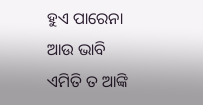ହୁଏ ପାରେନା ଆଉ ଭାବି
ଏମିତି ତ ଆଙ୍କି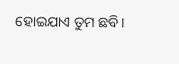ହୋଇଯାଏ ତୁମ ଛବି।